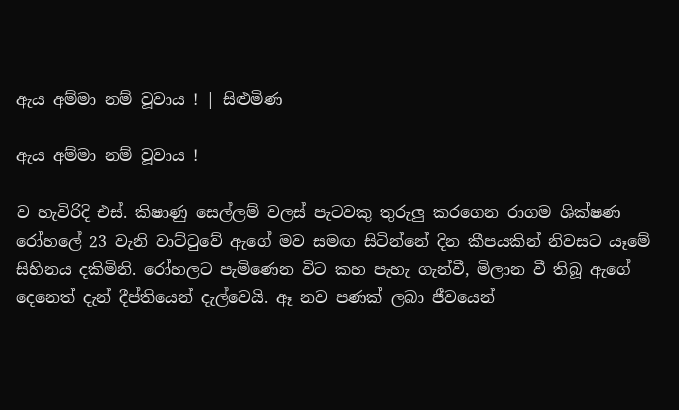ඇය අම්මා නම් වූවාය ! | සිළුමිණ

ඇය අම්මා නම් වූවාය !

ව හැවිරිදි එස්. කිෂාණු සෙල්ලම් වලස් පැටවකු තුරුලු කරගෙන රාගම ශික්ෂණ රෝහලේ 23 වැනි වාට්ටුවේ ඇගේ මව සමඟ සිටින්නේ දින කීපයකින් නිවසට යෑමේ සිහිනය දකිමිනි. රෝහලට පැමිණෙන විට කහ පැහැ ගැන්වී, මිලාන වී තිබූ ඇගේ දෙනෙත් දැන් දීප්තියෙන් දැල්වෙයි. ඈ නව පණක් ලබා ජීවයෙන්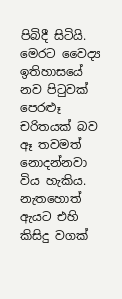පිබිදී සිටියි. මෙරට වෛද්‍ය ඉතිහාසයේ නව පිටුවක් පෙරළූ චරිතයක් බව ඈ තවමත් නොදන්නවා විය හැකිය. නැතහොත් ඇයට එහි කිසිදු වගක්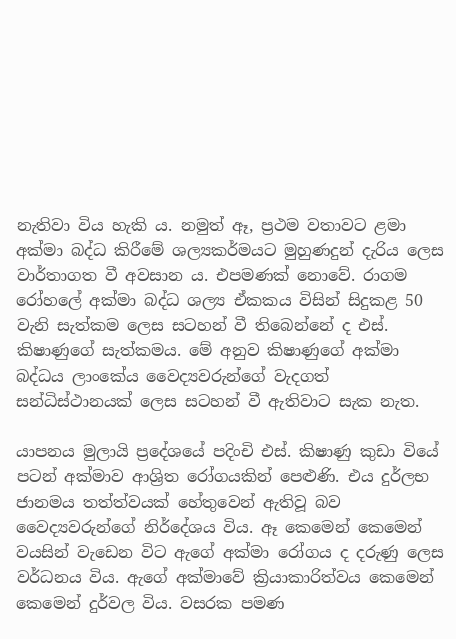නැතිවා විය හැකි ය. නමුත් ඈ, ප්‍රථම වතාවට ළමා අක්මා බද්ධ කිරීමේ ශල්‍යකර්මයට මුහුණදුන් දැරිය ලෙස වාර්තාගත වී අවසාන ය. එපමණක් නොවේ. රාගම රෝහලේ අක්මා බද්ධ ශල්‍ය ඒකකය විසින් සිදුකළ 50 වැනි සැත්කම ලෙස සටහන් වී තිබෙන්නේ ද එස්. කිෂාණුගේ සැත්කමය. මේ අනුව කිෂාණුගේ අක්මා බද්ධය ලාංකේය වෛද්‍යවරුන්ගේ වැදගත් සන්ධිස්ථානයක් ලෙස සටහන් වී ඇතිවාට සැක නැත.

යාපනය මුලායි ප්‍රදේශයේ පදිංචි එස්‍. කිෂාණු කුඩා වියේ පටන් අක්මාව ආශ්‍රිත රෝගයකින් පෙළුණි. එය දුර්ලභ ජානමය තත්ත්වයක් හේතුවෙන් ඇතිවූ බව වෛද්‍යවරුන්ගේ නිර්දේශය විය. ඈ කෙමෙන් කෙමෙන් වයසින් වැඩෙන විට ඇගේ අක්මා රෝගය ද දරුණු ලෙස වර්ධනය විය. ඇගේ අක්මාවේ ක්‍රියාකාරිත්වය කෙමෙන් කෙමෙන් දුර්වල විය. වසරක පමණ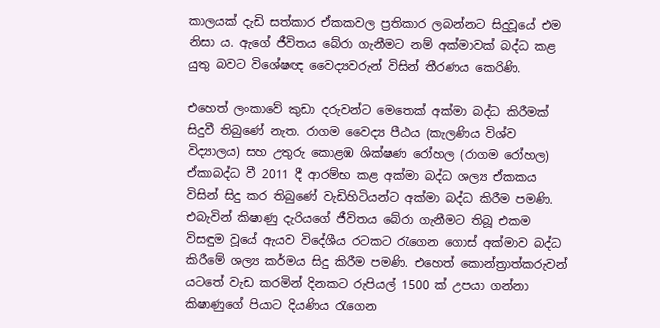කාල‍යක් දැඩි සත්කාර ඒකකවල ප්‍රතිකාර ලබන්නට සිදුවූයේ එම නිසා ය. ඇගේ ජීවිතය බේරා ගැනීමට නම් අක්මාවක් බද්ධ කළ යුතු බවට විශේෂඥ වෛද්‍යවරුන් විසින් තීරණය කෙ‍රිණි.

එහෙත් ලංකාවේ කුඩා දරුවන්ට මෙතෙක් අක්මා බද්ධ කිරීමක් සිදුවී තිබුණේ නැත. රාගම වෛද්‍ය පීඨය (කැලණිය විශ්ව විද්‍යාලය) සහ උතුරු කොළඹ ශික්ෂණ රෝහල (රාගම රෝහල) ඒකාබද්ධ වී 2011 දී ආරම්භ කළ අක්මා බද්ධ ශල්‍ය ‍ඒකකය විසින් සිදු කර තිබුණේ වැඩිහිටියන්ට අක්මා බද්ධ කිරීම පමණි. එබැවින් කිෂාණු දැරියගේ ජීවිතය බේරා ගැනීමට තිබූ එකම විසඳුම වූයේ ඇයව විදේශීය රටකට රැගෙන ගොස් අක්මාව බද්ධ කිරීමේ ශල්‍ය කර්මය සිදු කිරීම පමණි. එහෙත් කොන්ත්‍රාත්කරුවන් යටතේ වැඩ කරමින් දිනකට රුපියල් 1500 ක් උපයා ගන්නා කිෂාණුගේ පියාට දියණිය රැගෙන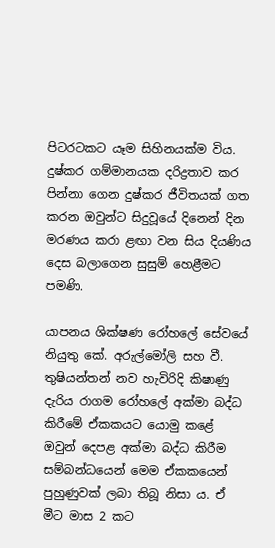පිටරටකට යෑම සිහිනයක්ම විය‍. දුෂ්කර ගම්මානයක දරිද්‍රතාව කර පින්නා ගෙන දුෂ්කර ජීවිතයක් ගත කරන ඔවුන්ට සිදුවූයේ දිනෙන් දින මරණය කරා ළඟා වන සිය දියණිය දෙස බලාගෙන සුසුම් හෙළීමට පමණි.

යාපනය ශික්ෂණ රෝහලේ සේවයේ නියුතු කේ. අරුල්මෝලි සහ වී. තුෂියන්තන් නව හැවිරිදි කිෂාණු දැරිය රාගම රෝහලේ අක්මා බද්ධ කිරීමේ ඒකකයට යොමු කළේ ඔවුන් දෙපළ අක්මා බද්ධ කිරීම සම්බන්ධයෙන් මෙම ඒකකයෙන් පුහුණුවක් ලබා තිබූ නිසා ය. ඒ මීට මාස 2 කට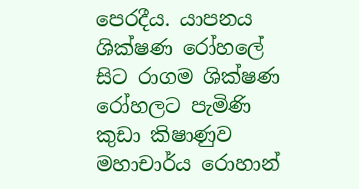පෙරදීය. යාපනය ශික්ෂණ රෝහලේ සිට රාගම ශික්ෂණ රෝහලට පැමිණි කුඩා කිෂාණුව මහාචාර්ය රොහාන්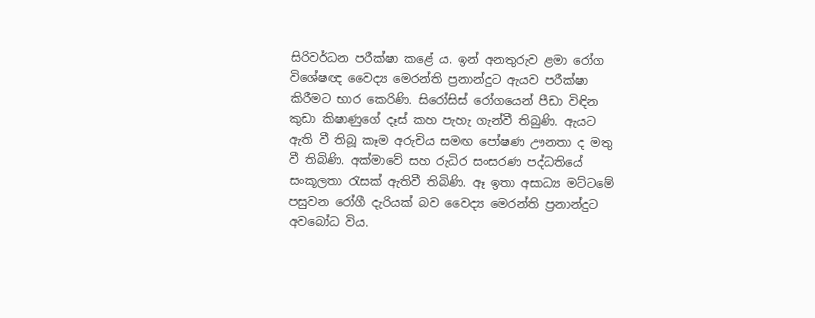සිරිවර්ධන පරීක්ෂා කළේ ය. ඉන් අනතුරුව ළමා රෝග විශේෂඥ වෛද්‍ය මෙරන්ති ප්‍රනාන්දුට ඇයව පරීක්ෂා කිරීමට භාර කෙරිණි. සිරෝසිස් රෝගයෙන් පීඩා විඳින කුඩා කිෂාණුගේ දෑස් කහ පැහැ ගැන්වී තිබුණි. ඇයට ඇති වී තිබූ කෑම අරුචිය සමඟ පෝෂණ ඌනතා ද මතු වී තිබිණි. අක්මාවේ සහ රුධිර සංසරණ පද්ධතියේ සංකූලතා රැසක් ඇතිවී තිබිණි. ඈ ඉතා අසාධ්‍ය මට්ටමේ පසුවන රෝගී දැරියක් බව වෛද්‍ය මෙරන්ති ප්‍රනාන්දුට අවබෝධ විය.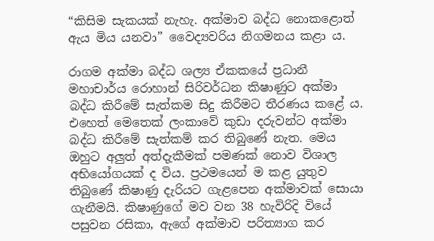“කිසිම සැකයක් නැහැ. අක්මාව බද්ධ නොකළොත් ඇය මිය යනවා” වෛද්‍යවරිය නිගමනය කළා ය.

රාගම අක්මා බද්ධ ශල්‍ය ඒකකයේ ප්‍රධානී මහාචාර්ය රොහාන් සිරිවර්ධන කිෂාණුට අක්මා බද්ධ කිරීමේ සැත්කම සිදු කිරීමට තීරණය කළේ ය. එහෙත් මෙතෙක් ලංකාවේ කුඩා දරුවන්ට අක්මා බද්ධ කිරීමේ සැත්කම් කර තිබුණේ නැත. මෙය ඔහුට අලුත් අත්දැකීමක් පමණක් නොව විශාල අභියෝගයක් ද විය. ප්‍රථමයෙන් ම කළ යුතුව තිබුණේ කිෂාණු දැරියට ගැළපෙන අක්මාවක් සොයා ගැනීමයි. කිෂාණුගේ මව වන 38 හැවිරිදි වියේ පසුවන රසිකා, ඇගේ අක්මාව පරිත්‍යාග කර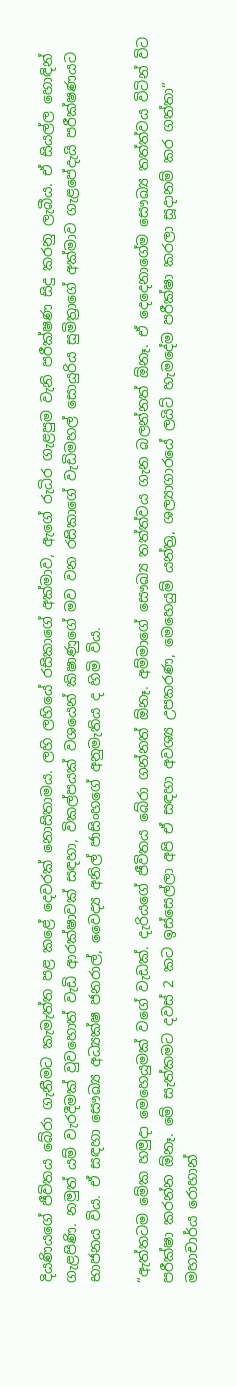දියණියගේ ජීවිතය බේරා ගැනීමට කැමැත්ත පළ කළේ දෙවරක් නොසිතාමය. ලහි ලහියේ රසිකාගේ අක්මාව, ඇගේ රුධිර ගැළපුම වැනි පරීක්ෂණ සිදු කරනු ලැබීය. ඒ සියල්ල හොඳින් ගැළපිණි. නමුත් යම් වැරදීමක් වුවහොත් වැඩි ආරක්ෂාවක් සඳහා, විකල්පයක් වශයෙන් කිෂාණුගේ මව වන රසිකාගේ වැඩිමහල් සොයුරිය සුමිත්‍රාගේ අක්මාව ගැළපේදැයි පරීක්ෂණයට භාජනය විය. ඒ සඳහා සෞඛ්‍ය අධ්‍යක්ෂ ජනරාල්, වෛද්‍ය අනිල් ජාසිංහගේ අනුමැතිය ද හිමි විය.

“ඇත්තටම මේක හමුදා මෙහෙයුමක් වගේ වැඩක්. දැරියගේ ජීවිතය බේරා ගන්නත් ඕනෑ. අම්මාගේ සෞඛ්‍ය තත්ත්වය ගැන බලන්නත් ඕනෑ. ඒ දෙදෙනාගේම සෞඛ්‍ය තත්ත්වය විටින් විට පරීක්ෂා කරන්න ඕනෑ. මේ සැත්කමට දවස් 2 කට ඉස්සෙල්ලා අපි ඒ සඳහා අවශ්‍ය උපකරණ, මෙහෙයුම් යන්ත්‍ර, ශල්‍යාගාරයේ ලයිට් හැමදේම පරීක්ෂා කරලා සූදානම් කර ගත්තා” මහාචාර්ය රොහාන්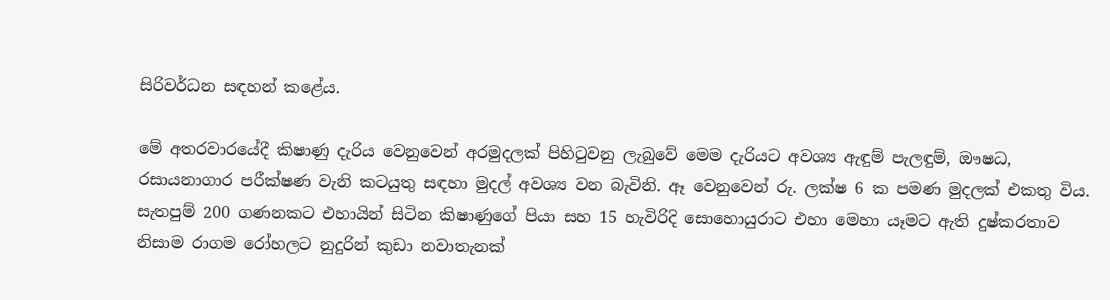සිරිවර්ධන සඳහන් කළේය.

මේ අතරවාරයේදී කිෂාණු දැරිය වෙනුවෙන් අරමුදලක් පිහිටුවනු ලැබුවේ මෙම දැරියට අවශ්‍ය ඇඳුම් පැලඳුම්, ඖෂධ, රසායනාගාර පරීක්ෂණ වැනි කටයුතු සඳහා මුදල් අවශ්‍ය වන බැවිනි. ඈ වෙනුවෙන් රු. ලක්ෂ 6 ක පමණ මුදලක් එකතු විය. සැතපුම් 200 ගණනකට එහායින් සිටින කිෂාණුගේ පියා සහ 15 හැවිරිදි සොහොයුරාට එහා මෙහා යෑමට ඇති දුෂ්කරතාව නිසාම රාගම රෝහලට නුදුරින් කුඩා නවාතැනක්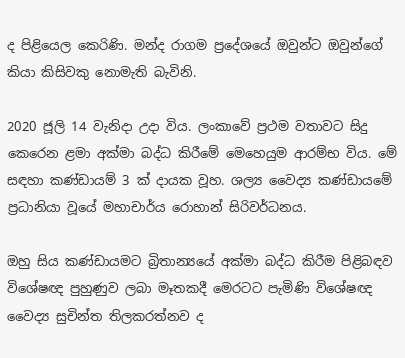ද පිළියෙල කෙරිණි. මන්ද රාගම ප්‍රදේශයේ ඔවුන්ට ඔවුන්ගේ කියා කිසිවකු නොමැති බැවිනි.

2020 ජූලි 14 වැනිදා උදා විය. ලංකාවේ ප්‍රථම වතාවට සිදු කෙරෙන ළමා අක්මා බද්ධ කිරීමේ මෙහෙයුම ආරම්භ විය. මේ සඳහා කණ්ඩායම් 3 ක් දායක වූහ. ශල්‍ය වෛද්‍ය කණ්ඩායමේ ප්‍රධානියා වූයේ මහාචාර්ය රොහාන් සිරිවර්ධනය.

ඔහු සිය කණ්ඩායමට බ්‍රිතාන්‍යයේ අක්මා බද්ධ කිරීම පිළිබඳව විශේෂඥ පුහුණුව ලබා මෑතකදී මෙරටට පැමිණි විශේෂඥ වෛද්‍ය සුචින්ත තිලකරත්නව ද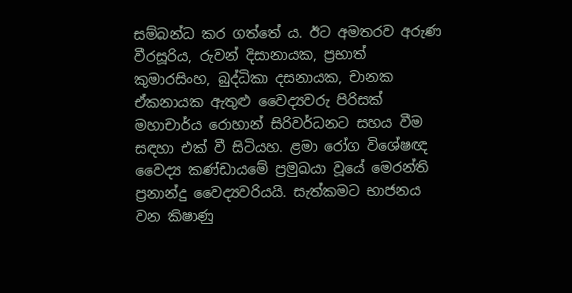සම්බන්ධ කර ගත්තේ ය‍. ඊට අමතරව අරුණ වීරසූරිය, රුවන් දිසානායක, ප්‍රභාත් කුමාරසිංහ, බුද්ධිකා දසනායක, චානක ඒකනායක ඇතුළු වෛද්‍යවරු පිරිසක් මහාචාර්ය රොහාන් සිරිවර්ධනට සහය වීම සඳහා එක් වී සිටියහ. ළමා රෝග විශේෂඥ වෛද්‍ය කණ්ඩායමේ ප්‍රමුඛයා වූයේ මෙරන්ති ප්‍රනාන්දු වෛද්‍යවරියයි. සැත්කමට භාජනය වන කිෂාණු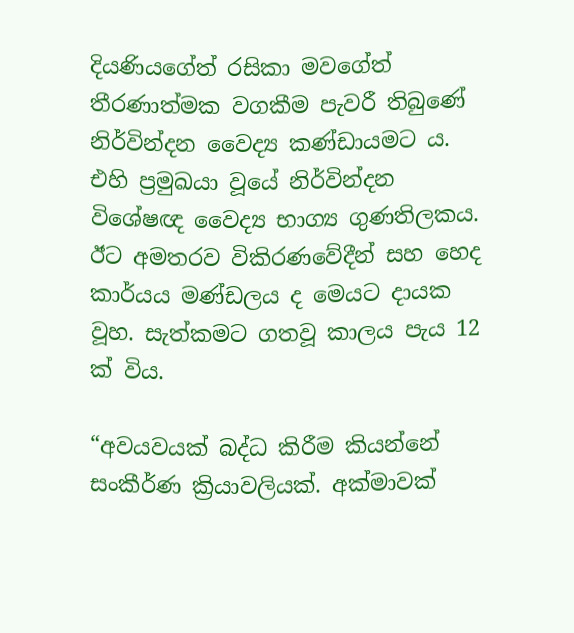දියණියගේත් රසිකා මවගේත් තීරණාත්මක වගකීම පැවරී තිබුණේ නිර්වින්දන වෛද්‍ය කණ්ඩායමට ය. එහි ප්‍රමුඛයා වූයේ නිර්වින්දන විශේෂඥ වෛද්‍ය භාග්‍ය ගුණතිලකය. ඊට අමතරව විකිරණවේදීන් සහ හෙද කාර්යය මණ්ඩලය ද මෙයට දායක වූහ. සැත්කමට ගතවූ කාලය පැය 12 ක් විය.

“අවයවයක් බද්ධ කිරීම කියන්නේ සංකීර්ණ ක්‍රියාවලියක්. අක්මාවක්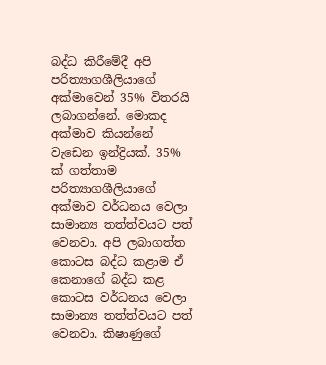බද්ධ කිරීමේදී අපි පරිත්‍යාගශීලියාගේ අක්මාවෙන් 35% විතරයි ලබාගන්නේ. මොකද අක්මාව කියන්නේ වැඩෙන ඉන්ද්‍රියක්. 35% ක් ගත්තාම පරිත්‍යාගශීලියාගේ අක්මාව වර්ධනය වෙලා සාමාන්‍ය තත්ත්වයට පත් වෙනවා. අපි ලබාගත්ත කොටස බද්ධ කළාම ඒ කෙනාගේ බද්ධ කළ කොටස වර්ධනය වෙලා සාමාන්‍ය තත්ත්වයට පත් වෙනවා. කිෂාණුගේ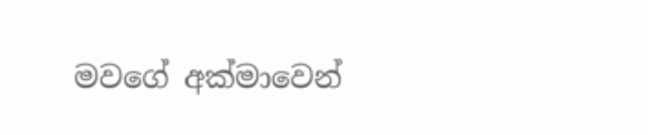මවගේ අක්මාවෙන්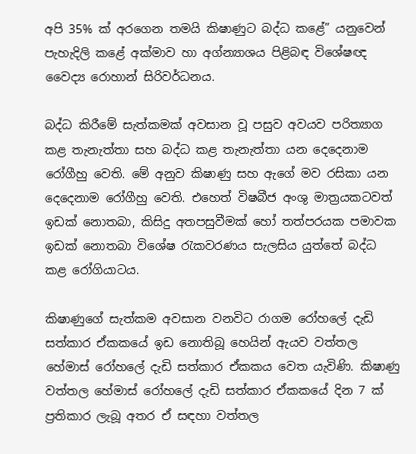අපි 35% ක් අරගෙන තමයි කිෂාණුට බද්ධ කළේ” යනුවෙන් පැහැදිලි කළේ අක්මාව හා අග්න්‍යාශය පිළිබඳ විශේෂඥ වෛද්‍ය රොහාන් සිරිවර්ධනය.

බද්ධ කිරීමේ සැත්කමක් අවසාන වූ පසුව අවයව පරිත්‍යාග කළ තැනැත්තා සහ බද්ධ කළ තැනැත්තා යන දෙදෙනාම රෝගීහු වෙති. මේ අනුව කිෂාණු සහ ඇගේ මව රසිකා යන දෙදෙනාම රෝගීහු වෙති. එහෙත් විෂබීජ අංශු මාත්‍රයකටවත් ඉඩක් නොතබා, කිසිදු අතපසුවීමක් හෝ තත්පරයක පමාවක ඉඩක් නොතබා විශේෂ රැකවරණය සැලසිය යුත්තේ බද්ධ කළ රෝගියාටය.

කිෂාණුගේ සැත්කම අවසාන වනවිට රාගම රෝහලේ දැඩි සත්කාර ඒකකයේ ඉඩ නොතිබූ හෙයින් ඇයව වත්තල හේමාස් රෝහලේ දැඩි සත්කාර ඒකකය වෙත යැවිණි. කිෂාණු වත්තල හේමාස් රෝහලේ දැඩි සත්කාර ඒකකයේ දින 7 ක් ප්‍රතිකාර ලැබූ අතර ඒ සඳහා වත්තල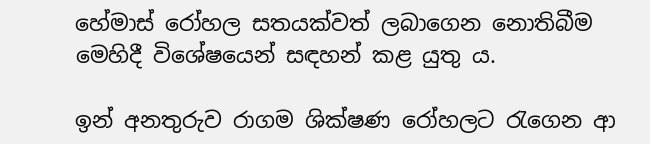හේමාස් රෝහල සතයක්වත් ලබාගෙන නොතිබීම මෙහිදී විශේෂයෙන් සඳහන් කළ යුතු ය.

ඉන් අනතුරුව රාගම ශික්ෂණ රෝහලට රැගෙන ආ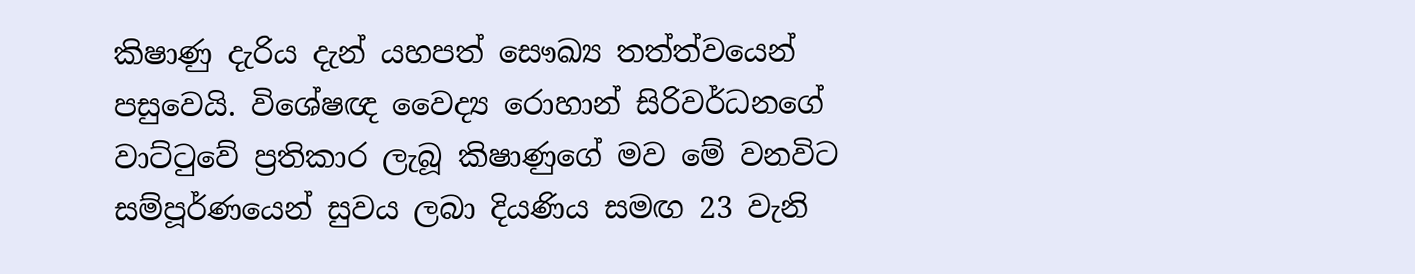කිෂාණු දැරිය දැන් යහපත් සෞඛ්‍ය තත්ත්වයෙන් පසුවෙයි. විශේෂඥ වෛද්‍ය රොහාන් සිරිවර්ධනගේ වාට්ටුවේ ප්‍රතිකාර ලැබූ කිෂාණුගේ මව මේ වනවිට සම්පූර්ණයෙන් සුවය ලබා දියණිය සමඟ 23 වැනි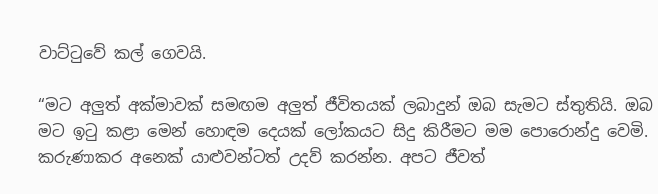වාට්ටුවේ කල් ගෙවයි.

“මට අලුත් අක්මාවක් සමඟම අලුත් ජීවිතයක් ලබාදුන් ඔබ සැමට ස්තුතියි. ඔබ මට ඉටු කළා මෙන් හොඳම දෙයක් ලෝකයට සිදු කිරීමට මම පොරොන්දු වෙමි. කරුණාකර අනෙක් යාළුවන්ටත් උදව් කරන්න‍. අපට ජීවත්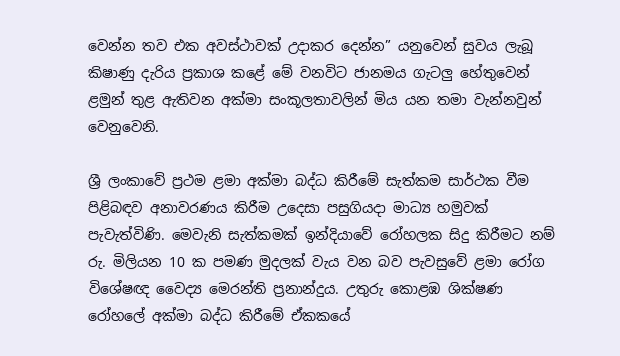වෙන්න තව එක අවස්ථාවක් උදාකර දෙන්න” යනුවෙන් සුවය ලැබූ කිෂාණු දැරිය ප්‍රකාශ කළේ මේ වනවිට ජානමය ගැටලු හේතුවෙන් ළමුන් තුළ ඇතිවන අක්මා සංකූලතාවලින් මිය යන තමා වැන්නවුන් වෙනුවෙනි.

ශ්‍රී ලංකාවේ ප්‍රථම ළමා අක්මා බද්ධ කිරීමේ සැත්කම සාර්ථක වීම පිළිබඳව අනාවරණය කිරීම උදෙසා පසුගියදා මාධ්‍ය හමුවක් පැවැත්විණි. මෙවැනි සැත්කමක් ඉන්දියාවේ රෝහලක සිදු කිරීමට නම් රු. මිලියන 10 ක පමණ මුදලක් වැය වන බව පැවසුවේ ළමා රෝග විශේෂඥ වෛද්‍ය මෙරන්ති ප්‍රනාන්දුය. උතුරු කොළඹ ශික්ෂණ රෝහලේ අක්මා බද්ධ කිරීමේ ඒකකයේ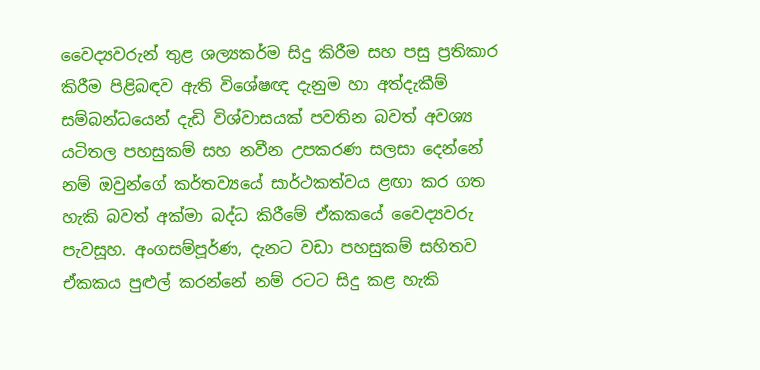වෛද්‍යවරුන් තුළ ශල්‍යකර්ම සිදු කිරීම සහ පසු ප්‍රතිකාර කිරීම පිළිබඳව ඇති විශේෂඥ දැනුම හා අත්දැකීම් සම්බන්ධයෙන් දැඩි විශ්වාසයක් පවතින බවත් අවශ්‍ය යටිතල පහසුකම් සහ නවීන උපකරණ සලසා දෙන්නේ නම් ඔවුන්ගේ කර්තව්‍යයේ සාර්ථකත්වය ළඟා කර ගත හැකි බවත් අක්මා බද්ධ කිරීමේ ඒකකයේ වෛද්‍යවරු පැවසූහ. අංගසම්පූර්ණ, දැනට වඩා පහසුකම් සහිතව ඒකකය පුළුල් කරන්නේ නම් රටට සිදු කළ හැකි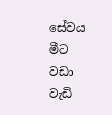සේවය මීට වඩා වැඩි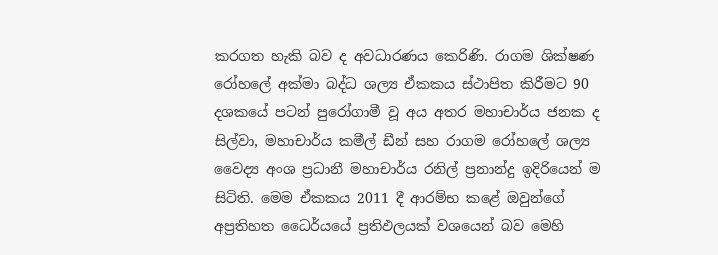කරගත හැකි බව ද අවධාරණය කෙරිණි. රාගම ශික්ෂණ රෝහලේ අක්මා බද්ධ ශල්‍ය ඒකකය ස්ථාපිත කිරීමට 90 දශකයේ පටන් පුරෝගාමී වූ අය අතර මහාචාර්ය ජනක ද සිල්වා, මහාචාර්ය කමීල් ඩීන් සහ රාගම රෝහලේ ශල්‍ය වෛද්‍ය අංශ ප්‍රධානී මහාචාර්ය රනිල් ප්‍රනාන්දු ඉදිරියෙන් ම සිටිති. මෙම ඒකකය 2011 දී ආරම්භ කළේ ඔවුන්ගේ අප්‍රතිහත ධෛර්යයේ ප්‍රතිඵලයක් වශයෙන් බව මෙහි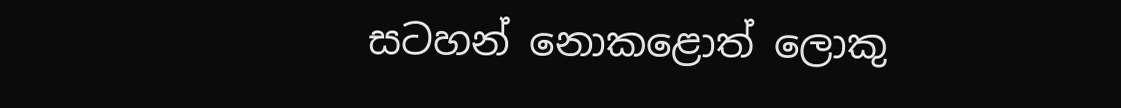සටහන් නොකළොත් ලොකු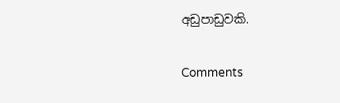අඩුපාඩුවකි.

Comments